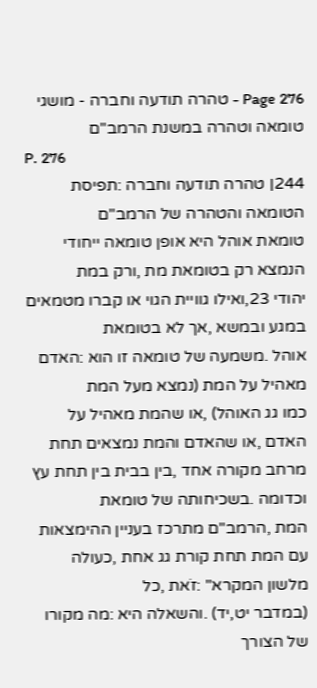Page 276 - טהרה תודעה וחברה - מושגי טומאה וטהרה במשנת הרמב"ם
P. 276
244׀ טהרה תודעה וחברה :תפיסת הטומאה והטהרה של הרמב"ם
טומאת אוהל היא אופן טומאה ייחודי הנמצא רק בטומאת מת ,ורק במת
יהודי 23,ואילו גוויית הגוי או קברו מטמאים במגע ובמשא ,אך לא בטומאת
אוהל .משמעה של טומאה זו הוא :האדם מאהיל על המת (נמצא מעל המת
כמו גג האוהל) ,או שהמת מאהיל על האדם ,או שהאדם והמת נמצאים תחת
מרחב מקורה אחד ,בין בבית בין תחת עץ וכדומה .בשכיחותה של טומאת
המת ,הרמב"ם מתרכז בעניין ההימצאות עם המת תחת קורת גג אחת ,כעולה
מלשון המקרא" :זֹאת ,כל
(במדבר יט,יד) .והשאלה היא :מה מקורו של הצורך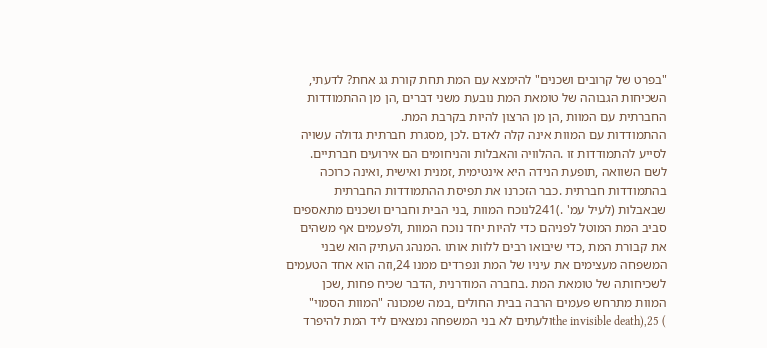"בפרט של קרובים ושכנים" להימצא עם המת תחת קורת גג אחת? לדעתי,
השכיחות הגבוהה של טומאת המת נובעת משני דברים ,הן מן ההתמודדות
החברתית עם המוות ,הן מן הרצון להיות בקרבת המת.
ההתמודדות עם המוות אינה קלה לאדם .לכן ,מסגרת חברתית גדולה עשויה
לסייע להתמודדות זו .ההלוויה והאבלות והניחומים הם אירועים חברתיים.
לשם השוואה ,תופעת הנידה היא אינטימית ,זמנית ואישית ,ואינה כרוכה
בהתמודדות חברתית .כבר הזכרנו את תפיסת ההתמודדות החברתית
שבאבלות (לעיל עמ' .)241לנוכח המוות ,בני הבית וחברים ושכנים מתאספים
סביב המת המוטל לפניהם כדי להיות יחד נוכח המוות ,ולפעמים אף משהים
את קבורת המת ,כדי שיבואו רבים ללוות אותו .המנהג העתיק הוא שבני
המשפחה מעצימים את עיניו של המת ונפרדים ממנו 24,וזה הוא אחד הטעמים
לשכיחותה של טומאת המת .בחברה המודרנית ,הדבר שכיח פחות ,שכן
המוות מתרחש פעמים הרבה בבית החולים ,במה שמכונה "המוות הסמוי"
) 25,(the invisible deathולעתים לא בני המשפחה נמצאים ליד המת להיפרד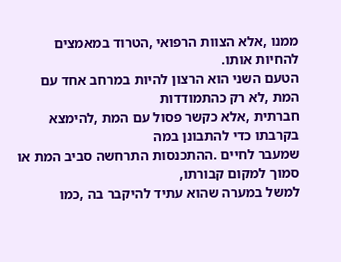ממנו ,אלא הצוות הרפואי ,הטרוד במאמצים להחיות אותו.
הטעם השני הוא הרצון להיות במרחב אחד עם המת ,לא רק כהתמודדות
חברתית ,אלא כקשר פסול עם המת ,להימצא בקרבתו כדי להתבונן במה
שמעבר לחיים .ההתכנסות התרחשה סביב המת או סמוך למקום קבורתו,
למשל במערה שהוא עתיד להיקבר בה ,כמו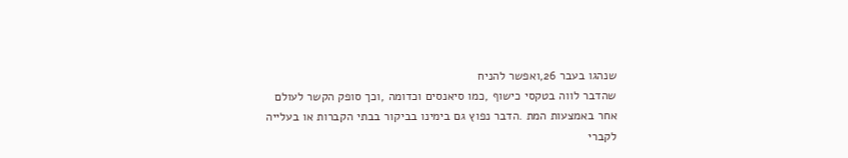שנהגו בעבר 26,ואפשר להניח
שהדבר לווה בטקסי כישוף ,כמו סיאנסים וכדומה ,וכך סופק הקשר לעולם
אחר באמצעות המת .הדבר נפוץ גם בימינו בביקור בבתי הקברות או בעלייה
לקברי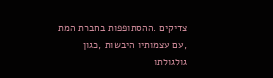צדיקים .ההסתופפות בחברת המת ,עם עצמותיו היבשות ,כגון
גולגולתו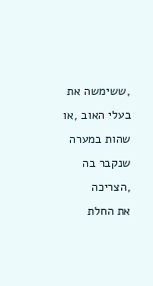,ששימשה את בעלי האוב ,או שהות במערה שנקבר בה ,הצריכה
את החלת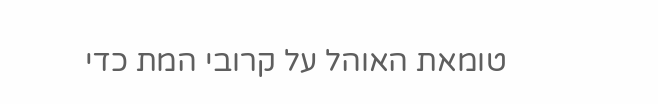טומאת האוהל על קרובי המת כדי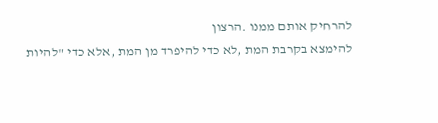להרחיק אותם ממנו .הרצון
להימצא בקרבת המת ,לא כדי להיפרד מן המת ,אלא כדי "להיות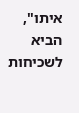איתו",
הביא לשכיחות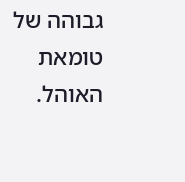גבוהה של טומאת האוהל.